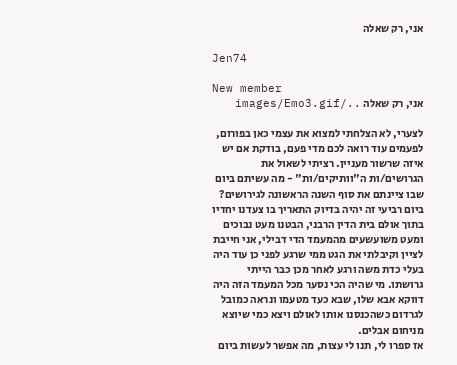אני, רק שאלה

Jen74

New member
אני, רק שאלה ../images/Emo3.gif

לצערי, לא הצלחתי למצוא את עצמי כאן בפורום, לפעמים עוד רואה לכם מדי פעם, בודקת אם יש איזה שרשור מעניין. רציתי לשאול את הגרושים/ות ה"וותיקים/ות" - מה עשיתם ביום שבו ציינתם את סוף השנה הראשונה לגירושים? ביום רביעי זה יהיה בדיוק התאריך בו צעדנו יחדיו בתוך אולם בית הדין הרבני, הבטנו מעט נבוכים ומעט משועשעים מהמעמד הדי דבילי, אני חייבת לציין וקיבלתי את הגט ממי שרגע לפני כן עוד היה בעלי כדת משה ורגע לאחר מכן כבר הייתי גרושתו. מי שהיה הכי נסער מכל המעמד הזה היה דווקא אבא שלו, שבא כעד מטעמו ונראה כמובל לגרדום כשהכנסנו אותו לאולם ויצא כמי שיוצא מניחום אבלים.
אז ספרו לי, תנו לי עצות, מה אפשר לעשות ביום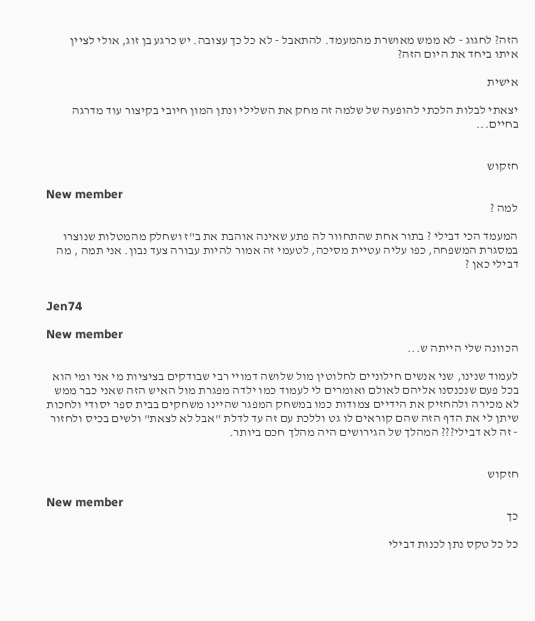הזה? לחגוג - לא ממש מאושרת מהמעמד. להתאבל - לא כל כך עצובה. יש כרגע בן זוג, אולי לציין איתו ביחד את היום הזה?

אישית

יצאתי לבלות הלכתי להופעה של שלמה זה מחק את השלילי ונתן המון חיובי בקיצור עוד מדרגה בחיים...


חזקוש

New member
למה ?

המעמד הכי דבילי ? בתור אחת שהתחוור לה פתע שאינה אוהבת את ב"ז ושחלק מהמטלות שנוצרו במסגרת המשפחה, כפו עליה עטיית מסיכה, לטעמי זה אמור להיות עבורה צעד נבון. אני תמה , מה דבילי כאן ?


Jen74

New member
הכוונה שלי הייתה ש...

לעמוד שנינו, שני אנשים חילוניים לחלוטין מול שלושה דמויי רבי שבודקים בציציות מי אני ומי הוא בכל פעם שנכנסנו אליהם לאולם ואומרים לי לעמוד כמו ילדה מפגרת מול האיש הזה שאני כבר ממש לא מכירה ולהחזיק את הידיים צמודות כמו במשחק המפגר שהיינו משחקים בבית ספר יסודי ולחכות שיתן לי את הדף הזה שהם קוראים לו גט וללכת עם זה עד לדלת "אבל לא לצאת" ולשים בכיס ולחזור - זה לא דבילי??? המהלך של הגירושים היה מהלך חכם ביותר.


חזקוש

New member
כך

כל כל טקס נתן לכנות דבילי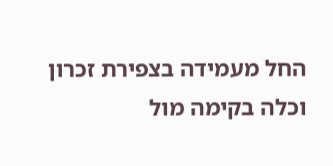החל מעמידה בצפירת זכרון וכלה בקימה מול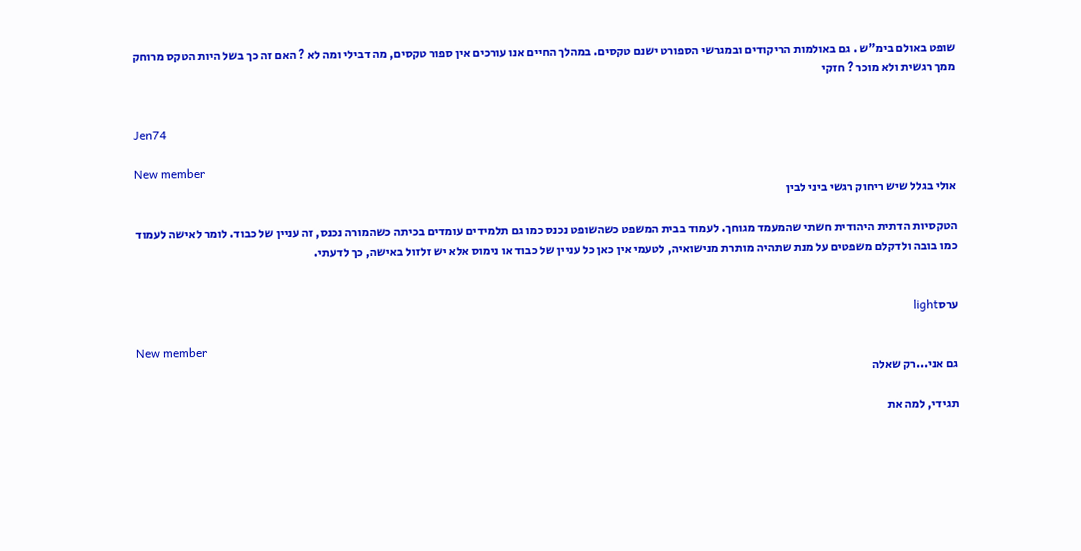שופט באולם בימ"ש . גם באולמות הריקודים ובמגרשי הספורט ישנם טקסים. במהלך החיים אנו עורכים אין ספור טקסים, מה דבילי ומה לא ? האם זה כך בשל היות הטקס מרוחק ממך רגשית ולא מוכר ? חזקי


Jen74

New member
אולי בגלל שיש ריחוק רגשי ביני לבין

הטקסיות הדתית היהודית חשתי שהמעמד מגוחך. לעמוד בבית המשפט כשהשופט נכנס כמו גם תלמידים עומדים בכיתה כשהמורה נכנס, זה עניין של כבוד. לומר לאישה לעמוד כמו בובה ולדקלם משפטים על מנת שתהיה מותרת מנישואיה, לטעמי אין כאן כל עניין של כבוד או נימוס אלא יש זלזול באישה, כך לדעתי.


ערסlight

New member
גם אני...רק שאלה

תגידי, למה את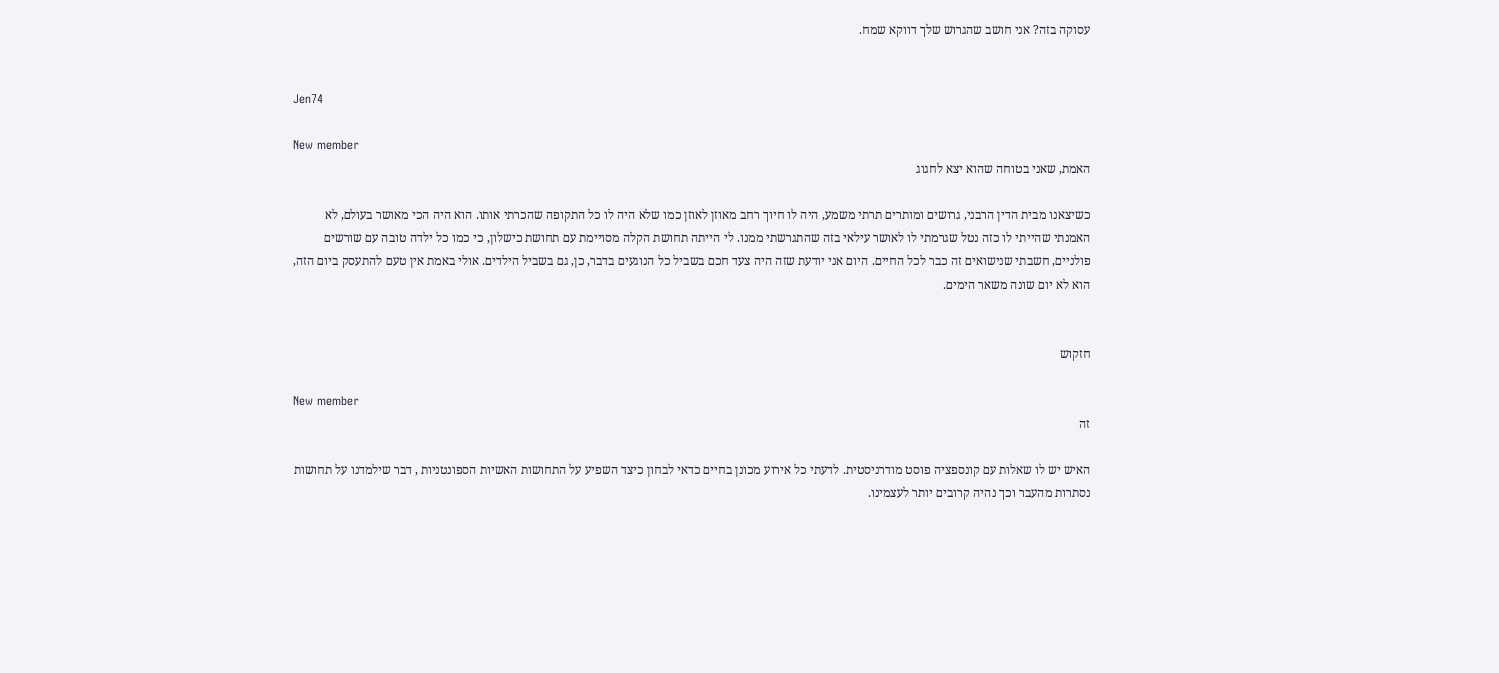עסוקה בזה? אני חושב שהגרוש שלך דווקא שמח.


Jen74

New member
האמת, שאני בטוחה שהוא יצא לחגוג

כשיצאנו מבית הדין הרבני, גרושים ומותרים תרתי משמע, היה לו חיוך רחב מאוזן לאוזן כמו שלא היה לו כל התקופה שהכרתי אותו. הוא היה הכי מאושר בעולם, לא האמנתי שהייתי לו כזה נטל שגרמתי לו לאושר עילאי בזה שהתגרשתי ממנו. לי הייתה תחושת הקלה מסויימת עם תחושת כישלון, כי כמו כל ילדה טובה עם שורשים פולניים, חשבתי שנישואים זה כבר לכל החיים. היום אני יודעת שזה היה צעד חכם בשביל כל הנוגעים בדבר, כן, גם בשביל הילדים. אולי באמת אין טעם להתעסק ביום הזה, הוא לא יום שונה משאר הימים.


חזקוש

New member
זה

האיש יש לו שאלות עם קונספציה פוסט מודרניסטית. לדעתי כל אירוע מכונן בחיים כדאי לבחון כיצד השפיע על התחושות האשיות הספונטניות , דבר שילמדנו על תחושות נסתרות מהעבר וכך נהיה קרובים יותר לעצמינו.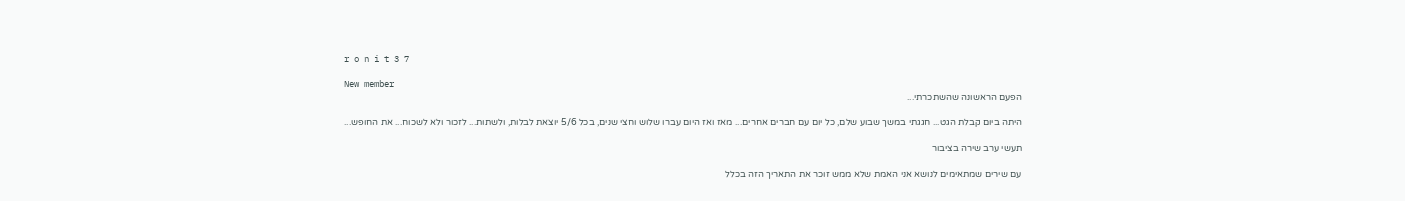r o n i t 3 7

New member
הפעם הראשונה שהשתכרתי...

היתה ביום קבלת הגט... חגגתי במשך שבוע שלם, כל יום עם חברים אחרים... מאז ואז היום עברו שלוש וחצי שנים, בכל 5/6 יוצאת לבלות, ולשתות... לזכור ולא לשכוח... את החופש...

תעשי ערב שירה בציבור

עם שירים שמתאימים לנושא אני האמת שלא ממש זוכר את התאריך הזה בכלל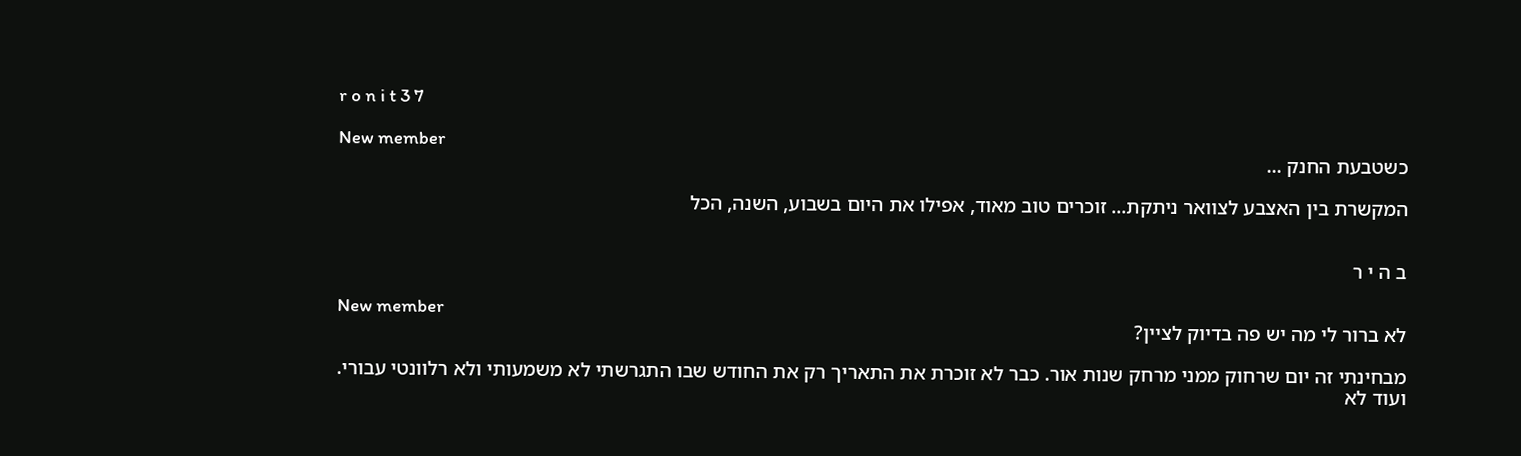r o n i t 3 7

New member
כשטבעת החנק ...

המקשרת בין האצבע לצוואר ניתקת... זוכרים טוב מאוד, אפילו את היום בשבוע, השנה, הכל


ב ה י ר

New member
לא ברור לי מה יש פה בדיוק לציין?

מבחינתי זה יום שרחוק ממני מרחק שנות אור. כבר לא זוכרת את התאריך רק את החודש שבו התגרשתי לא משמעותי ולא רלוונטי עבורי. ועוד לא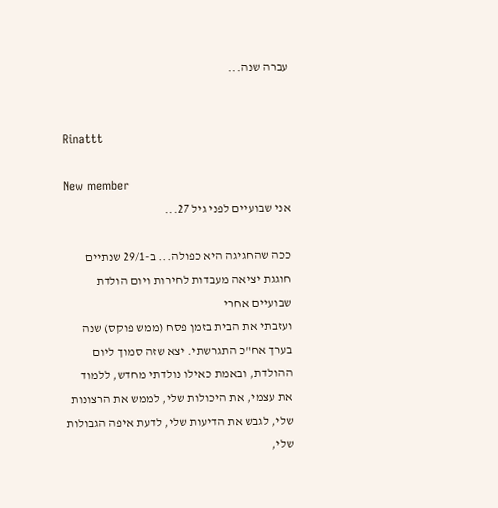עברה שנה...


Rinattt

New member
אני שבועיים לפני גיל 27...

ככה שהחגיגה היא כפולה... ב-29/1 שנתיים חוגגת יציאה מעבדות לחירות ויום הולדת שבועיים אחרי
ועזבתי את הבית בזמן פסח (ממש פוקס) שנה בערך אח"כ התגרשתי. יצא שזה סמוך ליום ההולדת, ובאמת כאילו נולדתי מחדש, ללמוד את עצמי, את היכולות שלי, לממש את הרצונות שלי, לגבש את הדיעות שלי, לדעת איפה הגבולות שלי,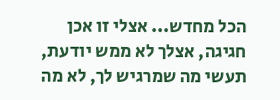הכל מחדש... אצלי זו אכן חגיגה, אצלך לא ממש יודעת, תעשי מה שמרגיש לך, לא מה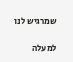שמרגיש לנו

למעלה